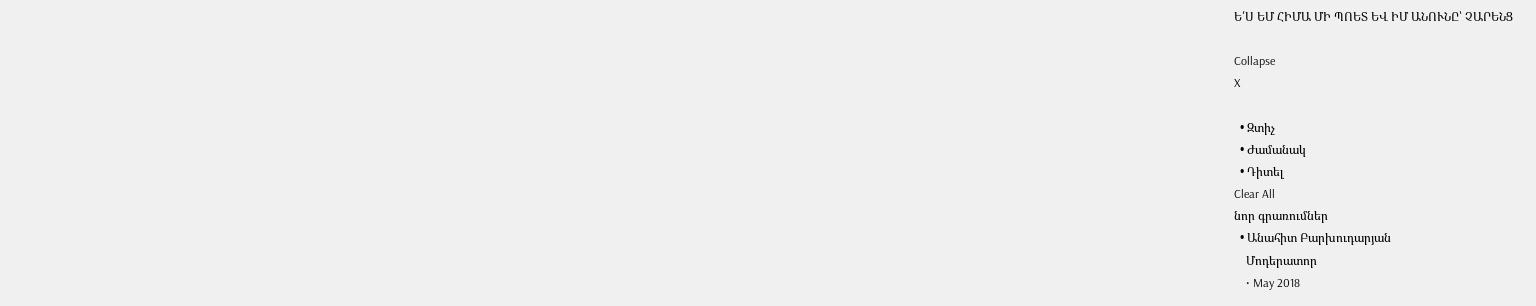Ե՛Ս ԵՄ ՀԻՄԱ ՄԻ ՊՈԵՏ ԵՎ ԻՄ ԱՆՈՒՆԸ՝ ՉԱՐԵՆՑ

Collapse
X

  • Զտիչ
  • Ժամանակ
  • Դիտել
Clear All
նոր գրառումներ
  • Անահիտ Բարխուդարյան
    Մոդերատոր
    • May 2018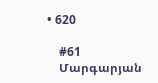• 620

    #61
    Մարգարյան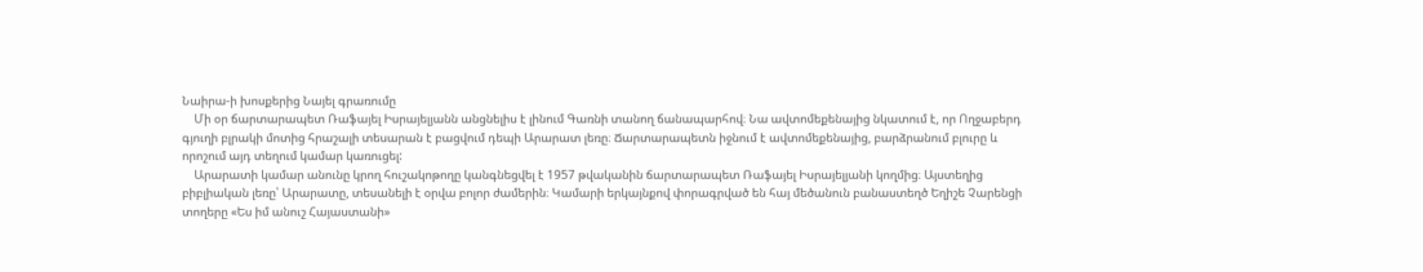Նաիրա-ի խոսքերից Նայել գրառումը
    Մի օր ճարտարապետ Ռաֆայել Իսրայելյանն անցնելիս է լինում Գառնի տանող ճանապարհով։ Նա ավտոմեքենայից նկատում է, որ Ողջաբերդ գյուղի բլրակի մոտից հրաշալի տեսարան է բացվում դեպի Արարատ լեռը։ Ճարտարապետն իջնում է ավտոմեքենայից, բարձրանում բլուրը և որոշում այդ տեղում կամար կառուցել:
    Արարատի կամար անունը կրող հուշակոթողը կանգնեցվել է 1957 թվականին ճարտարապետ Ռաֆայել Իսրայելյանի կողմից։ Այստեղից բիբլիական լեռը՝ Արարատը, տեսանելի է օրվա բոլոր ժամերին։ Կամարի երկայնքով փորագրված են հայ մեծանուն բանաստեղծ Եղիշե Չարենցի տողերը «Ես իմ անուշ Հայաստանի»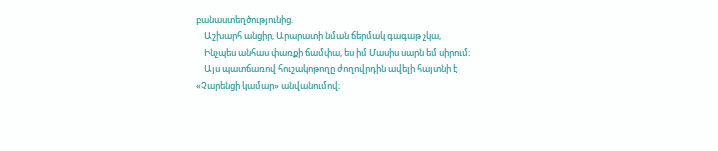բանաստեղծությունից.
    Աշխարհ անցիր, Արարատի նման ճերմակ գագաթ չկա,
    Ինչպես անհաս փառքի ճամփա, ես իմ Մասիս սարն եմ սիրում։
    Այս պատճառով հուշակոթողը ժողովրդին ավելի հայտնի է «Չարենցի կամար» անվանումով։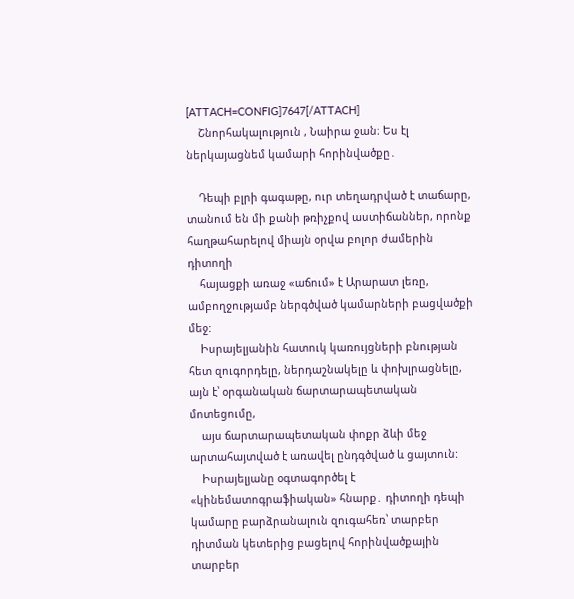[ATTACH=CONFIG]7647[/ATTACH]
    Շնորհակալություն , Նաիրա ջան։ Ես էլ ներկայացնեմ կամարի հորինվածքը․

    Դեպի բլրի գագաթը, ուր տեղադրված է տաճարը, տանում են մի քանի թռիչքով աստիճաններ, որոնք հաղթահարելով միայն օրվա բոլոր ժամերին դիտողի
    հայացքի առաջ «աճում» է Արարատ լեռը, ամբողջությամբ ներգծված կամարների բացվածքի մեջ:
    Իսրայելյանին հատուկ կառույցների բնության հետ զուգորդելը, ներդաշնակելը և փոխլրացնելը, այն է՝ օրգանական ճարտարապետական մոտեցումը,
    այս ճարտարապետական փոքր ձևի մեջ արտահայտված է առավել ընդգծված և ցայտուն:
    Իսրայելյանը օգտագործել է «կինեմատոգրաֆիական» հնարք․ դիտողի դեպի կամարը բարձրանալուն զուգահեռ՝ տարբեր դիտման կետերից բացելով հորինվածքային տարբեր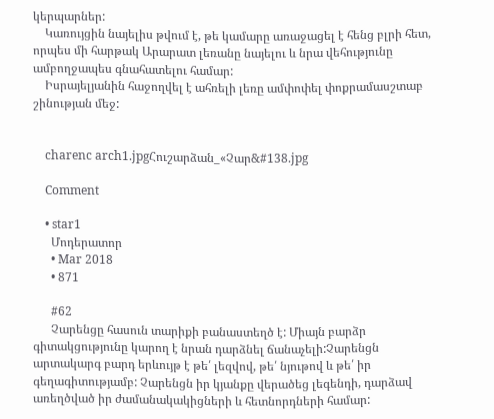կերպարներ:
    Կառույցին նայելիս թվում է, թե կամարը առաջացել է հենց բլրի հետ, որպես մի հարթակ Արարատ լեռանը նայելու և նրա վեհությունը ամբողջապես գնահատելու համար:
    Իսրայելյանին հաջողվել է ահռելի լեռը ամփոփել փոքրամասշտաբ շինության մեջ:


    charenc arch1.jpgՀուշարձան_«Չար&#138.jpg

    Comment

    • star1
      Մոդերատոր
      • Mar 2018
      • 871

      #62
      Չարենցը հասուն տարիքի բանաստեղծ է: Միայն բարձր գիտակցությունը կարող է նրան դարձնել ճանաչելի:Չարենցն արտակարգ բարդ երևույթ է թե՛ լեզվով, թե՛ նյութով և թե՛ իր գեղագիտությամբ: Չարենցն իր կյանքը վերածեց լեգենդի, դարձավ առեղծված իր ժամանակակիցների և հետնորդների համար: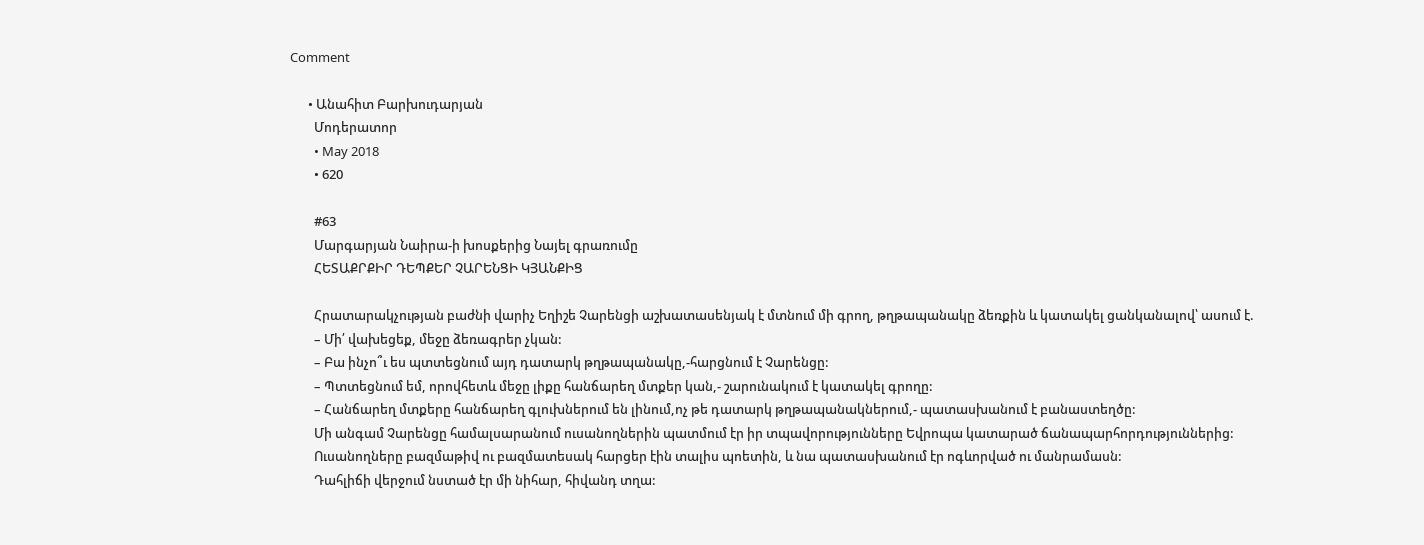Comment

      • Անահիտ Բարխուդարյան
        Մոդերատոր
        • May 2018
        • 620

        #63
        Մարգարյան Նաիրա-ի խոսքերից Նայել գրառումը
        ՀԵՏԱՔՐՔԻՐ ԴԵՊՔԵՐ ՉԱՐԵՆՑԻ ԿՅԱՆՔԻՑ

        Հրատարակչության բաժնի վարիչ Եղիշե Չարենցի աշխատասենյակ է մտնում մի գրող, թղթապանակը ձեռքին և կատակել ցանկանալով՝ ասում է.
        – Մի՛ վախեցեք, մեջը ձեռագրեր չկան:
        – Բա ինչո՞ւ ես պտտեցնում այդ դատարկ թղթապանակը,-հարցնում է Չարենցը:
        – Պտտեցնում եմ, որովհետև մեջը լիքը հանճարեղ մտքեր կան,- շարունակում է կատակել գրողը:
        – Հանճարեղ մտքերը հանճարեղ գլուխներում են լինում,ոչ թե դատարկ թղթապանակներում,- պատասխանում է բանաստեղծը:
        Մի անգամ Չարենցը համալսարանում ուսանողներին պատմում էր իր տպավորությունները Եվրոպա կատարած ճանապարհորդություններից:
        Ուսանողները բազմաթիվ ու բազմատեսակ հարցեր էին տալիս պոետին, և նա պատասխանում էր ոգևորված ու մանրամասն:
        Դահլիճի վերջում նստած էր մի նիհար, հիվանդ տղա: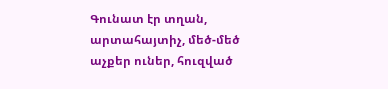Գունատ էր տղան, արտահայտիչ, մեծ-մեծ աչքեր ուներ, հուզված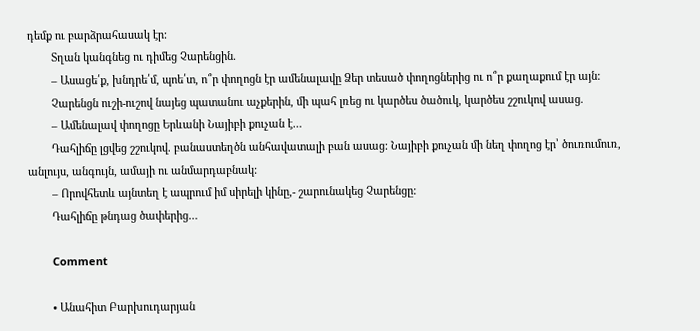դեմք ու բարձրահասակ էր:
        Տղան կանգնեց ու դիմեց Չարենցին.
        – Ասացե՛ք, խնդրե՛մ, պոե՛տ, ո՞ր փողոցն էր ամենալավը Ձեր տեսած փողոցներից ու ո՞ր քաղաքում էր այն:
        Չարենցն ուշի-ուշով նայեց պատանու աչքերին, մի պահ լռեց ու կարծես ծածուկ, կարծես շշուկով ասաց.
        – Ամենալավ փողոցը Երևանի Նայիբի քուչան է…
        Դահլիճը լցվեց շշուկով. բանաստեղծն անհավատալի բան ասաց: Նայիբի քուչան մի նեղ փողոց էր՝ ծուռումուռ, անլույս, անգույն, ամայի ու անմարդաբնակ:
        – Որովհետև այնտեղ է ապրում իմ սիրելի կինը,- շարունակեց Չարենցը:
        Դահլիճը թնդաց ծափերից…

        Comment

        • Անահիտ Բարխուդարյան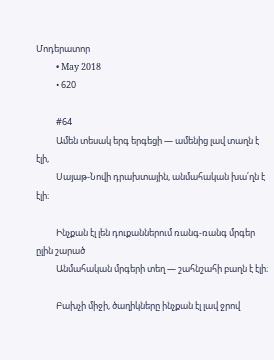Մոդերատոր
          • May 2018
          • 620

          #64
          Ամեն տեսակ երգ երգեցի — ամենից լավ տաղն է էլի,
          Սայաթ-Նովի դրախտային, անմահական խա՛ղն է էլի։

          Ինչքան էլ լեն դուքաններում ռանգ-ռանգ մրգեր ըլին շարած
          Անմահական մրգերի տեղ — շահնշահի բաղն է էլի։

          Բախչի միջի, ծաղիկները ինչքան էլ լավ ջրով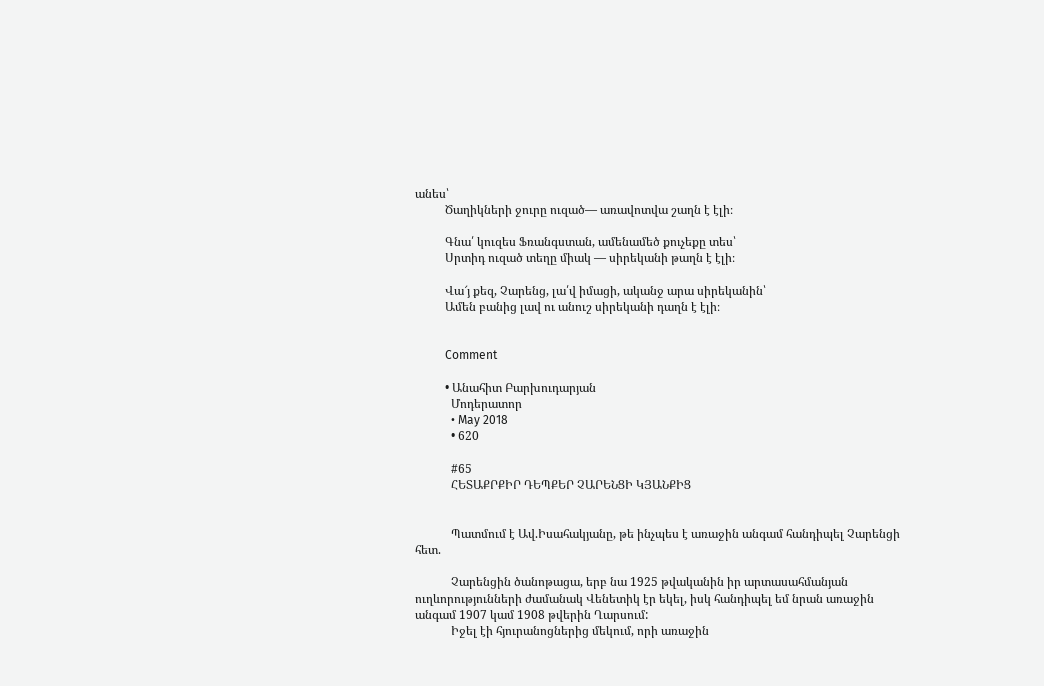անես՝
          Ծաղիկների ջուրը ուզած— առավոտվա շաղն է էլի։

          Գնա՛ կուզես Ֆռանգստան, ամենամեծ քուչեքը տես՝
          Սրտիդ ուզած տեղը միակ — սիրեկանի թաղն է էլի։

          Վա՜յ քեզ, Չարենց, լա՛վ իմացի, ականջ արա սիրեկանին՝
          Ամեն բանից լավ ու անուշ սիրեկանի դաղն է էլի։


          Comment

          • Անահիտ Բարխուդարյան
            Մոդերատոր
            • May 2018
            • 620

            #65
            ՀԵՏԱՔՐՔԻՐ ԴԵՊՔԵՐ ՉԱՐԵՆՑԻ ԿՅԱՆՔԻՑ


            Պատմում է Ավ.Իսահակյանը, թե ինչպես է առաջին անգամ հանդիպել Չարենցի հետ.

            Չարենցին ծանոթացա, երբ նա 1925 թվականին իր արտասահմանյան ուղևորությունների ժամանակ Վենետիկ էր եկել, իսկ հանդիպել եմ նրան առաջին անգամ 1907 կամ 1908 թվերին Ղարսում:
            Իջել էի հյուրանոցներից մեկում, որի առաջին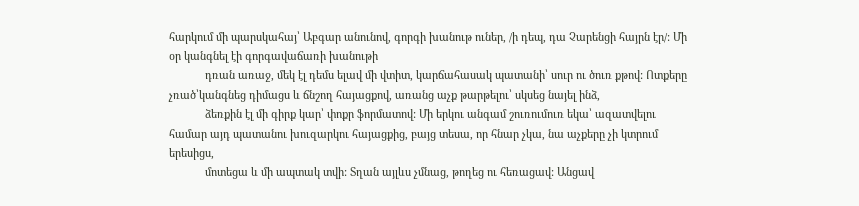հարկում մի պարսկահայ՝ Աբգար անունով, գորգի խանութ ուներ, /ի դեպ, դա Չարենցի հայրն էր/: Մի օր կանգնել էի գորգավաճառի խանութի
            դռան առաջ, մեկ էլ դեմս ելավ մի վտիտ, կարճահասակ պատանի՝ սուր ու ծուռ քթով: Ոտքերը չռած՝կանգնեց դիմացս և ճնշող հայացքով, առանց աչք թարթելու՝ սկսեց նայել ինձ,
            ձեռքին էլ մի գիրք կար՝ փոքր ֆորմատով: Մի երկու անգամ շուռումուռ եկա՝ ազատվելու համար այդ պատանու խուզարկու հայացքից, բայց տեսա, որ հնար չկա, նա աչքերը չի կտրում երեսիցս,
            մոտեցա և մի ապտակ տվի: Տղան այլևս չմնաց, թողեց ու հեռացավ: Անցավ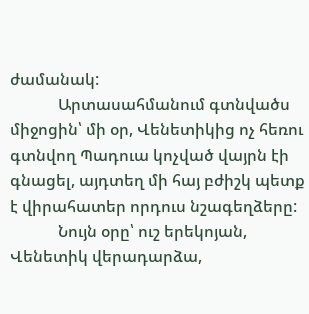ժամանակ:
            Արտասահմանում գտնվածս միջոցին՝ մի օր, Վենետիկից ոչ հեռու գտնվող Պադուա կոչված վայրն էի գնացել, այդտեղ մի հայ բժիշկ պետք է վիրահատեր որդուս նշագեղձերը:
            Նույն օրը՝ ուշ երեկոյան, Վենետիկ վերադարձա,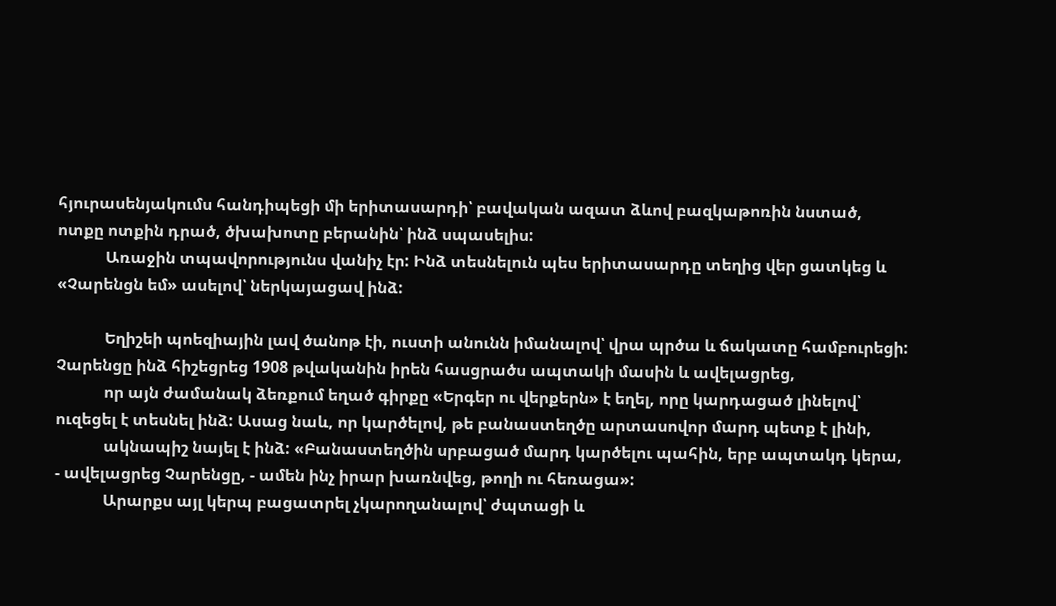հյուրասենյակումս հանդիպեցի մի երիտասարդի՝ բավական ազատ ձևով բազկաթոռին նստած, ոտքը ոտքին դրած, ծխախոտը բերանին՝ ինձ սպասելիս:
            Առաջին տպավորությունս վանիչ էր: Ինձ տեսնելուն պես երիտասարդը տեղից վեր ցատկեց և «Չարենցն եմ» ասելով՝ ներկայացավ ինձ:

            Եղիշեի պոեզիային լավ ծանոթ էի, ուստի անունն իմանալով՝ վրա պրծա և ճակատը համբուրեցի: Չարենցը ինձ հիշեցրեց 1908 թվականին իրեն հասցրածս ապտակի մասին և ավելացրեց,
            որ այն ժամանակ ձեռքում եղած գիրքը «Երգեր ու վերքերն» է եղել, որը կարդացած լինելով՝ ուզեցել է տեսնել ինձ: Ասաց նաև, որ կարծելով, թե բանաստեղծը արտասովոր մարդ պետք է լինի,
            ակնապիշ նայել է ինձ: «Բանաստեղծին սրբացած մարդ կարծելու պահին, երբ ապտակդ կերա, - ավելացրեց Չարենցը, - ամեն ինչ իրար խառնվեց, թողի ու հեռացա»:
            Արարքս այլ կերպ բացատրել չկարողանալով՝ ժպտացի և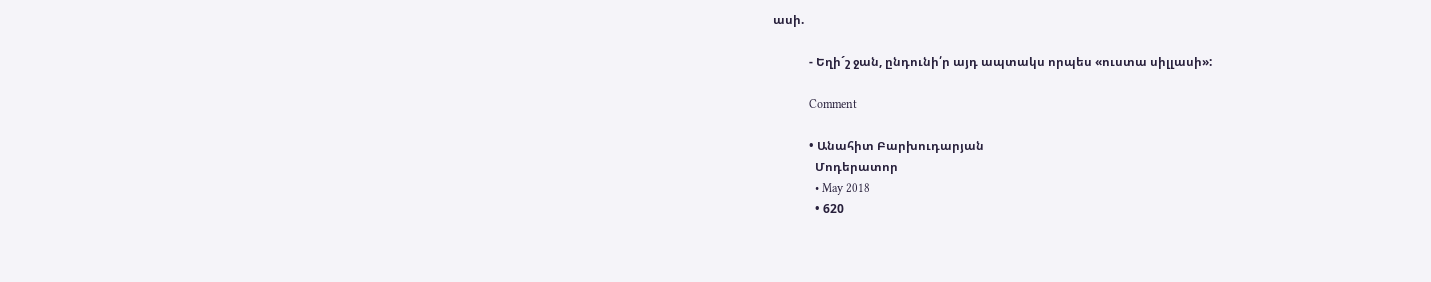ասի.

            - Եղի´շ ջան, ընդունի՛ր այդ ապտակս որպես «ուստա սիլլասի»:

            Comment

            • Անահիտ Բարխուդարյան
              Մոդերատոր
              • May 2018
              • 620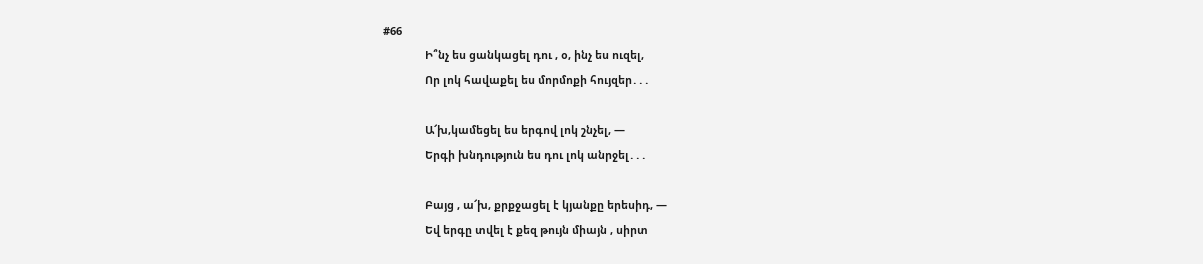#66
              Ի՞նչ ես ցանկացել դու , օ, ինչ ես ուզել,
              Որ լոկ հավաքել ես մորմոքի հույզեր․․․

              Ա՜խ,կամեցել ես երգով լոկ շնչել, —
              Երգի խնդություն ես դու լոկ անրջել․․․

              Բայց , ա՜խ, քրքջացել է կյանքը երեսիդ, —
              Եվ երգը տվել է քեզ թույն միայն , սիրտ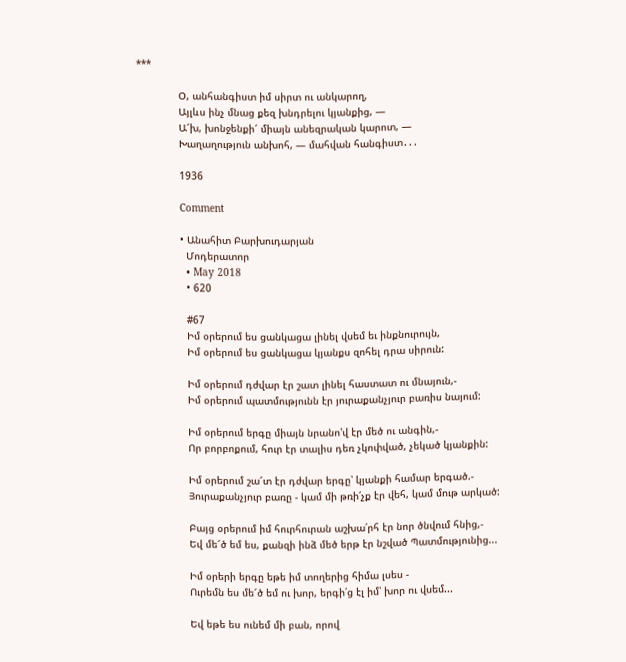***

              Օ, անհանգիստ իմ սիրտ ու անկարող,
              Այլևս ինչ մնաց քեզ խնդրելու կյանքից, —
              Ա՜խ, խոնջենքի՜ միայն անեզրական կարոտ, —
              Խաղաղություն անխոհ, — մահվան հանգիստ․․․

              1936

              Comment

              • Անահիտ Բարխուդարյան
                Մոդերատոր
                • May 2018
                • 620

                #67
                Իմ օրերում ես ցանկացա լինել վսեմ եւ ինքնուրույն,
                Իմ օրերում ես ցանկացա կյանքս զոհել դրա սիրուն:

                Իմ օրերում դժվար էր շատ լինել հաստատ ու մնայուն,-
                Իմ օրերում պատմությունն էր յուրաքանչյուր բառիս նայում:

                Իմ օրերում երգը միայն նրանո'վ էր մեծ ու անգին,-
                Որ բորբոքում, հուր էր տալիս դեռ չկոփված, չեկած կյանքին:

                Իմ օրերում շա՜տ էր դժվար երգը՝ կյանքի համար երգած.-
                Յուրաքանչյուր բառը - կամ մի թռի՛չք էր վեհ, կամ մութ արկած:

                Բայց օրերում իմ հուրհուրան աշխա՛րհ էր նոր ծնվում հնից,-
                Եվ մե՜ծ եմ ես, քանզի ինձ մեծ երթ էր նշված Պատմությունից...

                Իմ օրերի երգը եթե իմ տողերից հիմա լսես -
                Ուրեմն ես մե՜ծ եմ ու խոր, երգի՛ց էլ իմ՝ խոր ու վսեմ...

                Եվ եթե ես ունեմ մի բան, որով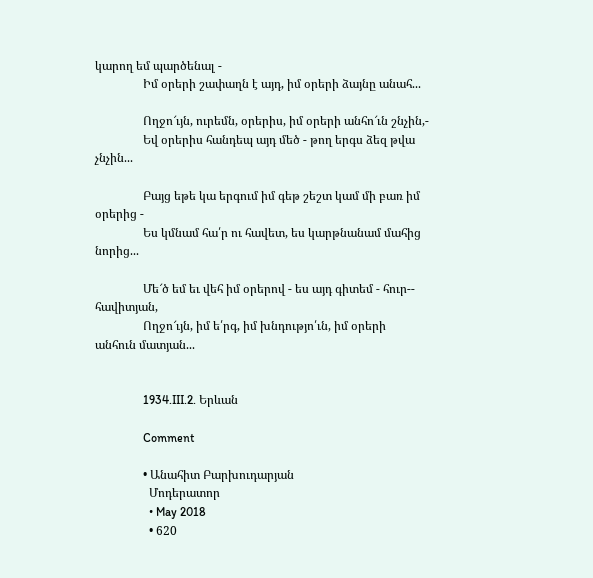կարող եմ պարծենալ -
                Իմ օրերի շափաղն է այդ, իմ օրերի ձայնը անահ...

                Ողջո՜ւյն, ուրեմն, օրերիս, իմ օրերի անհո՜ւն շնչին,-
                Եվ օրերիս հանդեպ այդ մեծ - թող երգս ձեզ թվա չնչին...

                Բայց եթե կա երգում իմ գեթ շեշտ կամ մի բառ իմ օրերից -
                Ես կմնամ հա՛ր ու հավետ, ես կարթնանամ մահից նորից...

                Մե՜ծ եմ եւ վեհ իմ օրերով - ես այդ գիտեմ - հուր-- հավիտյան,
                Ողջո՜ւյն, իմ ե՛րգ, իմ խնդությո՛ւն, իմ օրերի անհուն մատյան...


                1934.III.2. Երևան

                Comment

                • Անահիտ Բարխուդարյան
                  Մոդերատոր
                  • May 2018
                  • 620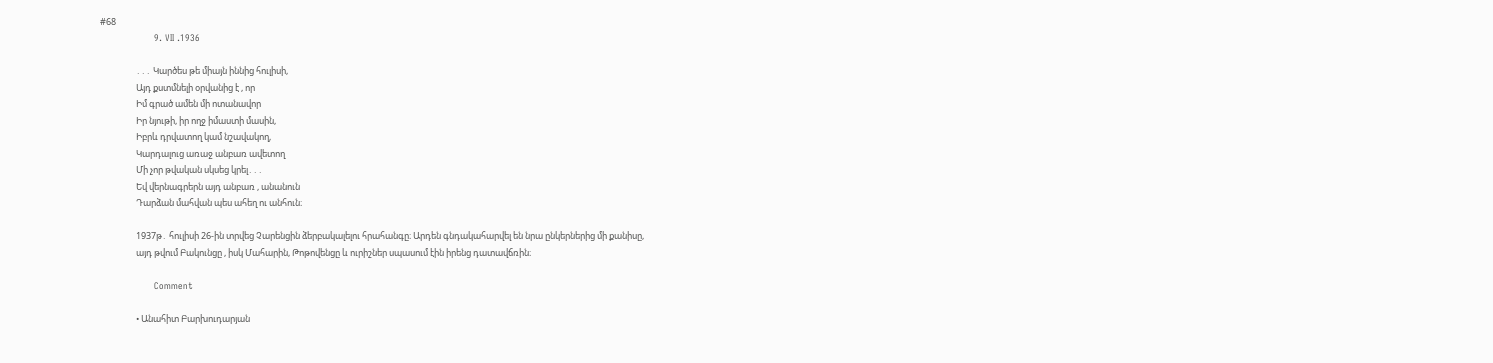#68
                  9. VII .1936

                  ․․․ Կարծես թե միայն իննից հուլիսի,
                  Այդ քստմնելի օրվանից է , որ
                  Իմ գրած ամեն մի ոտանավոր
                  Իր նյութի, իր ողջ իմաստի մասին,
                  Իբրև դրվատող կամ նշավակող,
                  Կարդալուց առաջ անբառ ավետող
                  Մի չոր թվական սկսեց կրել․․․
                  Եվ վերնագրերն այդ անբառ , անանուն
                  Դարձան մահվան պես ահեղ ու անհուն։

                  1937թ․ հուլիսի 26-ին տրվեց Չարենցին ձերբակալելու հրահանգը։ Արդեն գնդակահարվել են նրա ընկերներից մի քանիսը,
                  այդ թվում Բակունցը , իսկ Մահարին, Թոթովենցը և ուրիշներ սպասում էին իրենց դատավճռին։

                  Comment

                  • Անահիտ Բարխուդարյան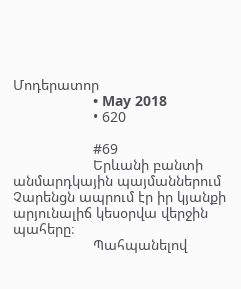Մոդերատոր
                    • May 2018
                    • 620

                    #69
                    Երևանի բանտի անմարդկային պայմաններում Չարենցն ապրում էր իր կյանքի արյունալիճ կեսօրվա վերջին պահերը։
                    Պահպանելով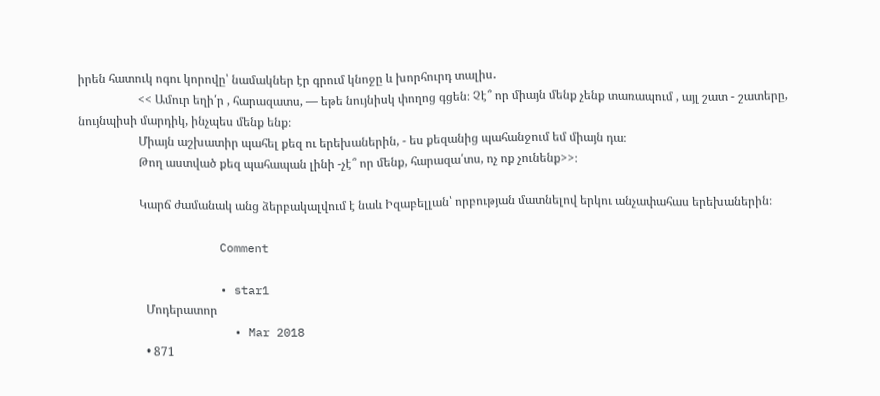իրեն հատուկ ոգու կորովը՝ նամակներ էր գրում կնոջը և խորհուրդ տալիս․
                    << Ամուր եղի՛ր , հարազատս, — եթե նույնիսկ փողոց գցեն։ Չէ՞ որ միայն մենք չենք տառապում , այլ շատ - շատերը, նույնպիսի մարդիկ, ինչպես մենք ենք։
                    Միայն աշխատիր պահել քեզ ու երեխաներին, - ես քեզանից պահանջում եմ միայն դա։
                    Թող աստված քեզ պահապան լինի -չէ՞ որ մենք, հարազա՛տս, ոչ ոք չունենք>>։

                    Կարճ ժամանակ անց ձերբակալվում է նաև Իզաբելլան՝ որբության մատնելով երկու անչափահաս երեխաներին։

                    Comment

                    • star1
                      Մոդերատոր
                      • Mar 2018
                      • 871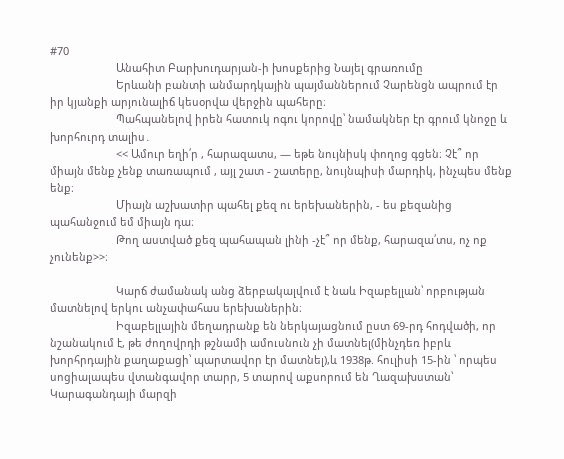#70
                      Անահիտ Բարխուդարյան-ի խոսքերից Նայել գրառումը
                      Երևանի բանտի անմարդկային պայմաններում Չարենցն ապրում էր իր կյանքի արյունալիճ կեսօրվա վերջին պահերը։
                      Պահպանելով իրեն հատուկ ոգու կորովը՝ նամակներ էր գրում կնոջը և խորհուրդ տալիս․
                      << Ամուր եղի՛ր , հարազատս, — եթե նույնիսկ փողոց գցեն։ Չէ՞ որ միայն մենք չենք տառապում , այլ շատ - շատերը, նույնպիսի մարդիկ, ինչպես մենք ենք։
                      Միայն աշխատիր պահել քեզ ու երեխաներին, - ես քեզանից պահանջում եմ միայն դա։
                      Թող աստված քեզ պահապան լինի -չէ՞ որ մենք, հարազա՛տս, ոչ ոք չունենք>>։

                      Կարճ ժամանակ անց ձերբակալվում է նաև Իզաբելլան՝ որբության մատնելով երկու անչափահաս երեխաներին։
                      Իզաբելլային մեղադրանք են ներկայացնում ըստ 69-րդ հոդվածի, որ նշանակում է, թե ժողովրդի թշնամի ամուսնուն չի մատնել(մինչդեռ իբրև խորհրդային քաղաքացի՝ պարտավոր էր մատնել),և 1938թ. հուլիսի 15-ին ՝ որպես սոցիալապես վտանգավոր տարր, 5 տարով աքսորում են Ղազախստան՝ Կարագանդայի մարզի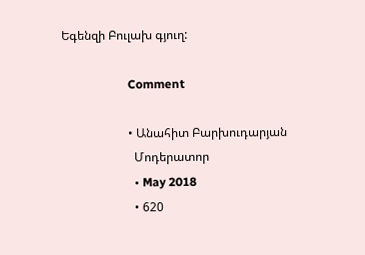Եգենզի Բուլախ գյուղ:

                      Comment

                      • Անահիտ Բարխուդարյան
                        Մոդերատոր
                        • May 2018
                        • 620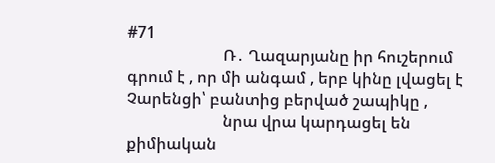#71
                        Ռ․ Ղազարյանը իր հուշերում գրում է , որ մի անգամ , երբ կինը լվացել է Չարենցի՝ բանտից բերված շապիկը ,
                        նրա վրա կարդացել են քիմիական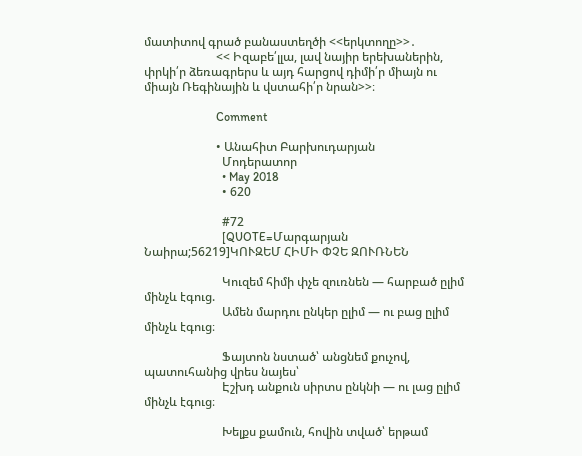մատիտով գրած բանաստեղծի <<երկտողը>>․
                        << Իզաբե՛լլա, լավ նայիր երեխաներին, փրկի՛ր ձեռագրերս և այդ հարցով դիմի՛ր միայն ու միայն Ռեգինային և վստահի՛ր նրան>>։

                        Comment

                        • Անահիտ Բարխուդարյան
                          Մոդերատոր
                          • May 2018
                          • 620

                          #72
                          [QUOTE=Մարգարյան Նաիրա;56219]ԿՈՒԶԵՄ ՀԻՄԻ ՓՉԵ ԶՈՒՌՆԵՆ

                          Կուզեմ հիմի փչե զուռնեն — հարբած ըլիմ մինչև էգուց.
                          Ամեն մարդու ընկեր ըլիմ — ու բաց ըլիմ մինչև էգուց։

                          Ֆայտոն նստած՝ անցնեմ քուչով, պատուհանից վրես նայես՝
                          Էշխդ անքուն սիրտս ընկնի — ու լաց ըլիմ մինչև էգուց։

                          Խելքս քամուն, հովին տված՝ երթամ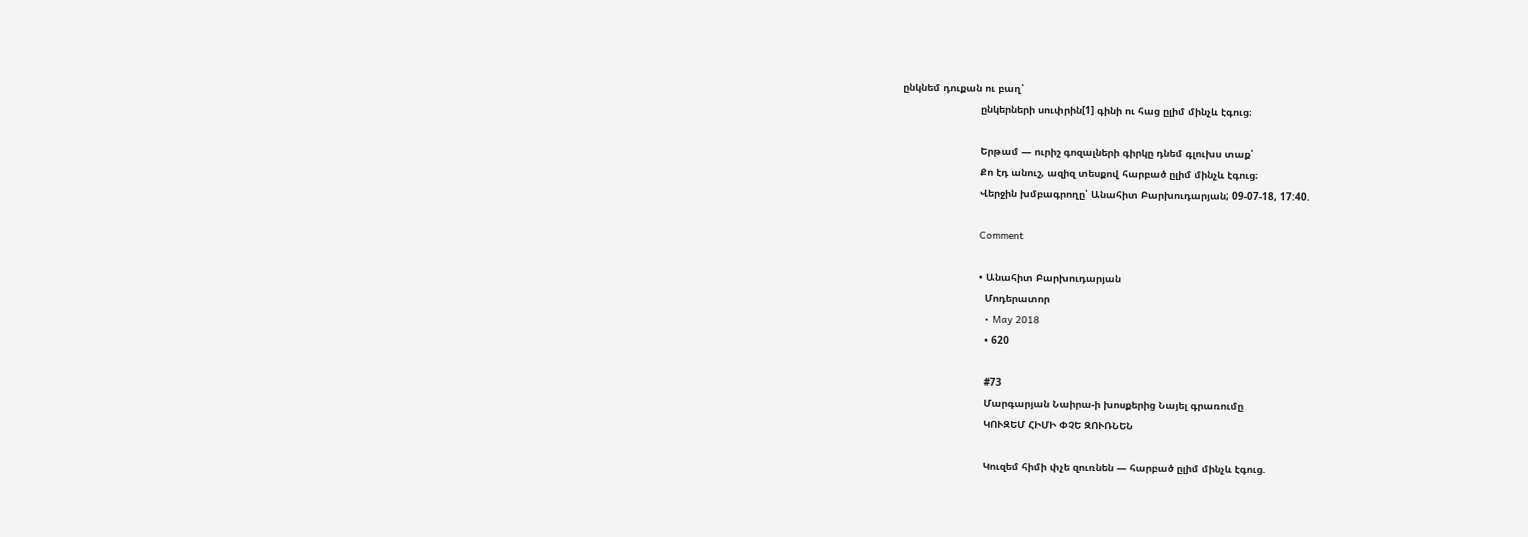ընկնեմ դուքան ու բաղ՝
                          ընկերների սուփրին[1] գինի ու հաց ըլիմ մինչև էգուց։

                          Երթամ — ուրիշ գոզալների գիրկը դնեմ գլուխս տաք՝
                          Քո էդ անուշ, ազիզ տեսքով հարբած ըլիմ մինչև էգուց։
                          Վերջին խմբագրողը՝ Անահիտ Բարխուդարյան; 09-07-18, 17:40.

                          Comment

                          • Անահիտ Բարխուդարյան
                            Մոդերատոր
                            • May 2018
                            • 620

                            #73
                            Մարգարյան Նաիրա-ի խոսքերից Նայել գրառումը
                            ԿՈՒԶԵՄ ՀԻՄԻ ՓՉԵ ԶՈՒՌՆԵՆ

                            Կուզեմ հիմի փչե զուռնեն — հարբած ըլիմ մինչև էգուց.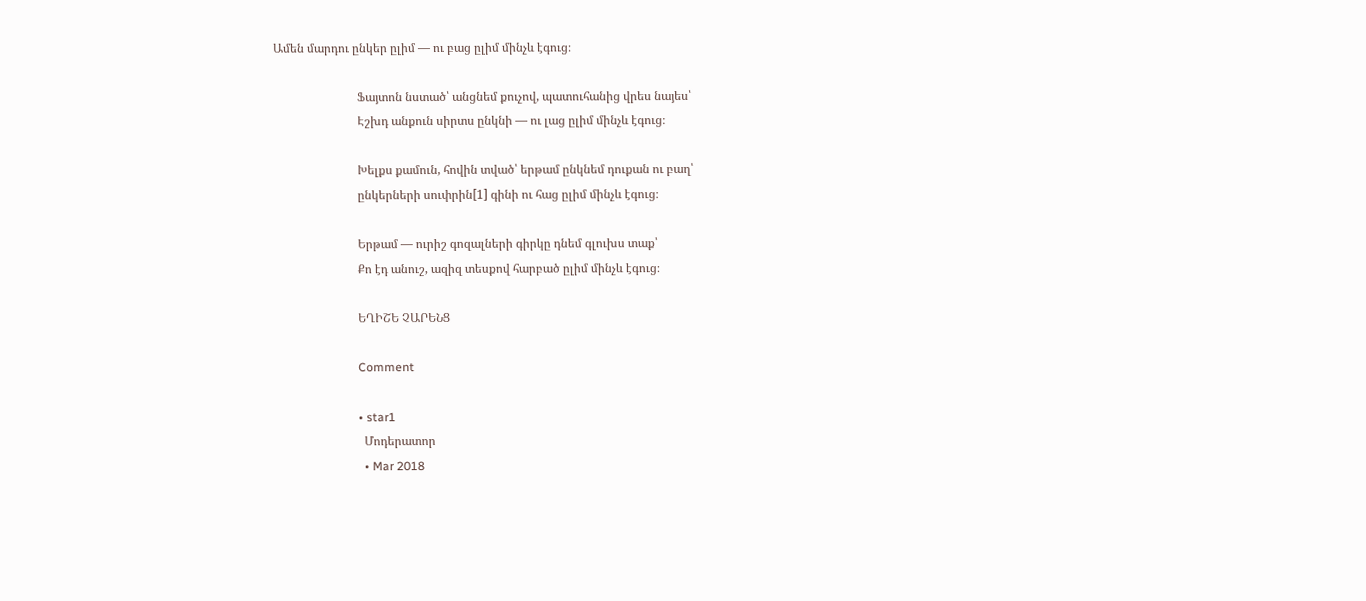Ամեն մարդու ընկեր ըլիմ — ու բաց ըլիմ մինչև էգուց։

                            Ֆայտոն նստած՝ անցնեմ քուչով, պատուհանից վրես նայես՝
                            Էշխդ անքուն սիրտս ընկնի — ու լաց ըլիմ մինչև էգուց։

                            Խելքս քամուն, հովին տված՝ երթամ ընկնեմ դուքան ու բաղ՝
                            ընկերների սուփրին[1] գինի ու հաց ըլիմ մինչև էգուց։

                            Երթամ — ուրիշ գոզալների գիրկը դնեմ գլուխս տաք՝
                            Քո էդ անուշ, ազիզ տեսքով հարբած ըլիմ մինչև էգուց։

                            ԵՂԻՇԵ ՉԱՐԵՆՑ

                            Comment

                            • star1
                              Մոդերատոր
                              • Mar 2018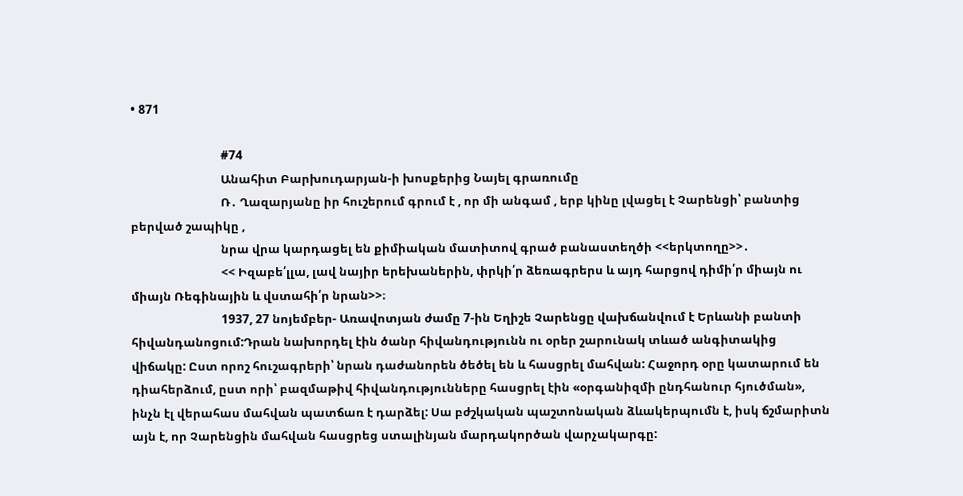• 871

                              #74
                              Անահիտ Բարխուդարյան-ի խոսքերից Նայել գրառումը
                              Ռ․ Ղազարյանը իր հուշերում գրում է , որ մի անգամ , երբ կինը լվացել է Չարենցի՝ բանտից բերված շապիկը ,
                              նրա վրա կարդացել են քիմիական մատիտով գրած բանաստեղծի <<երկտողը>>․
                              << Իզաբե՛լլա, լավ նայիր երեխաներին, փրկի՛ր ձեռագրերս և այդ հարցով դիմի՛ր միայն ու միայն Ռեգինային և վստահի՛ր նրան>>։
                              1937, 27 նոյեմբեր- Առավոտյան ժամը 7-ին Եղիշե Չարենցը վախճանվում է Երևանի բանտի հիվանդանոցում:Դրան նախորդել էին ծանր հիվանդությունն ու օրեր շարունակ տևած անգիտակից վիճակը: Ըստ որոշ հուշագրերի՝ նրան դաժանորեն ծեծել են և հասցրել մահվան: Հաջորդ օրը կատարում են դիահերձում, ըստ որի՝ բազմաթիվ հիվանդությունները հասցրել էին «օրգանիզմի ընդհանուր հյուծման», ինչն էլ վերահաս մահվան պատճառ է դարձել: Սա բժշկական պաշտոնական ձևակերպումն է, իսկ ճշմարիտն այն է, որ Չարենցին մահվան հասցրեց ստալինյան մարդակործան վարչակարգը: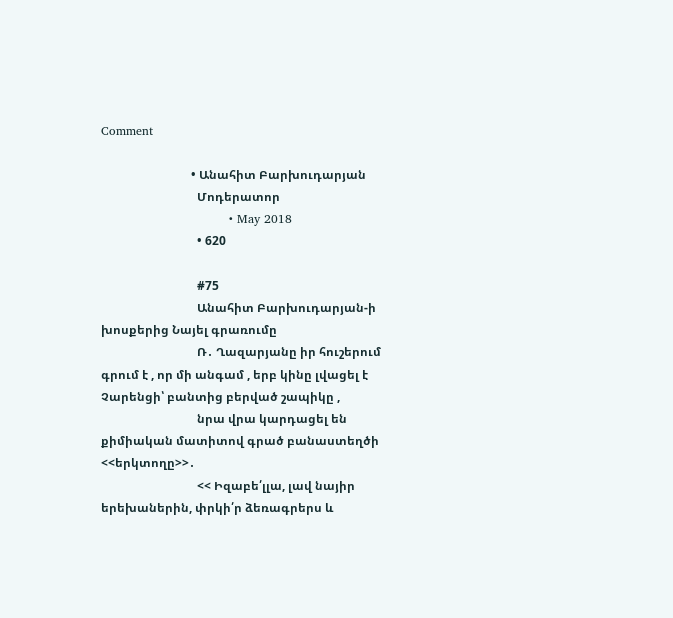Comment

                              • Անահիտ Բարխուդարյան
                                Մոդերատոր
                                • May 2018
                                • 620

                                #75
                                Անահիտ Բարխուդարյան-ի խոսքերից Նայել գրառումը
                                Ռ․ Ղազարյանը իր հուշերում գրում է , որ մի անգամ , երբ կինը լվացել է Չարենցի՝ բանտից բերված շապիկը ,
                                նրա վրա կարդացել են քիմիական մատիտով գրած բանաստեղծի <<երկտողը>>․
                                << Իզաբե՛լլա, լավ նայիր երեխաներին, փրկի՛ր ձեռագրերս և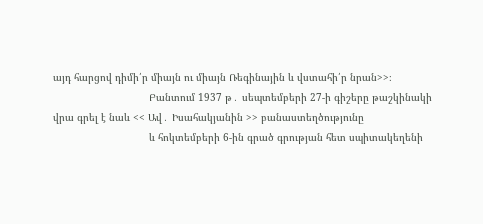այդ հարցով դիմի՛ր միայն ու միայն Ռեգինային և վստահի՛ր նրան>>։
                                Բանտում 1937 թ․ սեպտեմբերի 27-ի գիշերը թաշկինակի վրա գրել է նաև << Ավ․ Իսահակյանին >> բանաստեղծությունը
                                և հոկտեմբերի 6-ին գրած գրության հետ սպիտակեղենի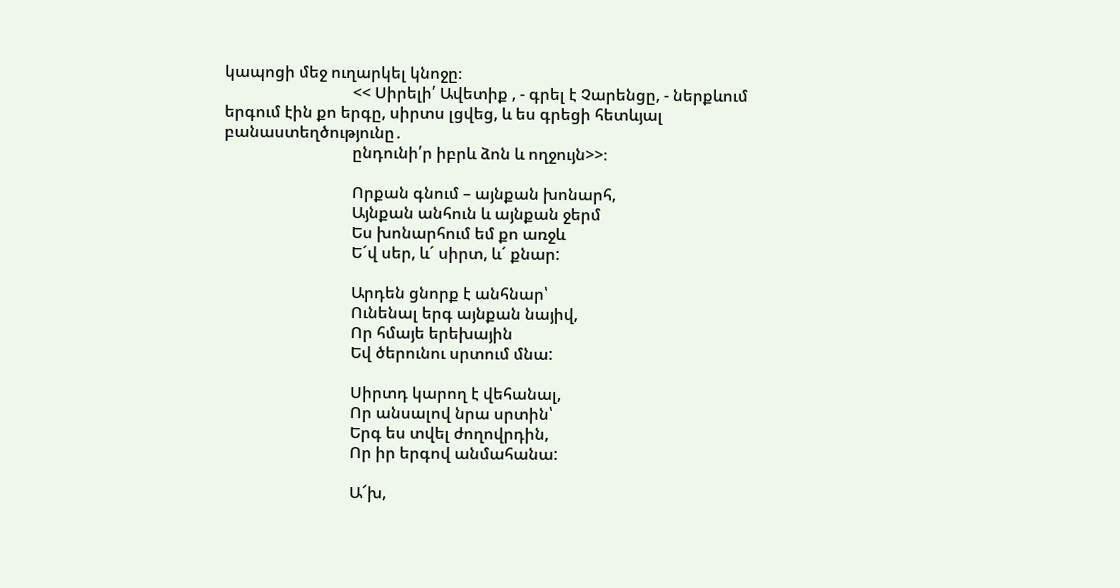կապոցի մեջ ուղարկել կնոջը։
                                << Սիրելի՛ Ավետիք , - գրել է Չարենցը, - ներքևում երգում էին քո երգը, սիրտս լցվեց, և ես գրեցի հետևյալ բանաստեղծությունը․
                                ընդունի՛ր իբրև ձոն և ողջույն>>։

                                Որքան գնում – այնքան խոնարհ,
                                Այնքան անհուն և այնքան ջերմ
                                Ես խոնարհում եմ քո առջև
                                Ե´վ սեր, և´ սիրտ, և´ քնար:

                                Արդեն ցնորք է անհնար՝
                                Ունենալ երգ այնքան նայիվ,
                                Որ հմայե երեխային
                                Եվ ծերունու սրտում մնա:

                                Սիրտդ կարող է վեհանալ,
                                Որ անսալով նրա սրտին՝
                                Երգ ես տվել ժողովրդին,
                                Որ իր երգով անմահանա:

                                Ա՜խ,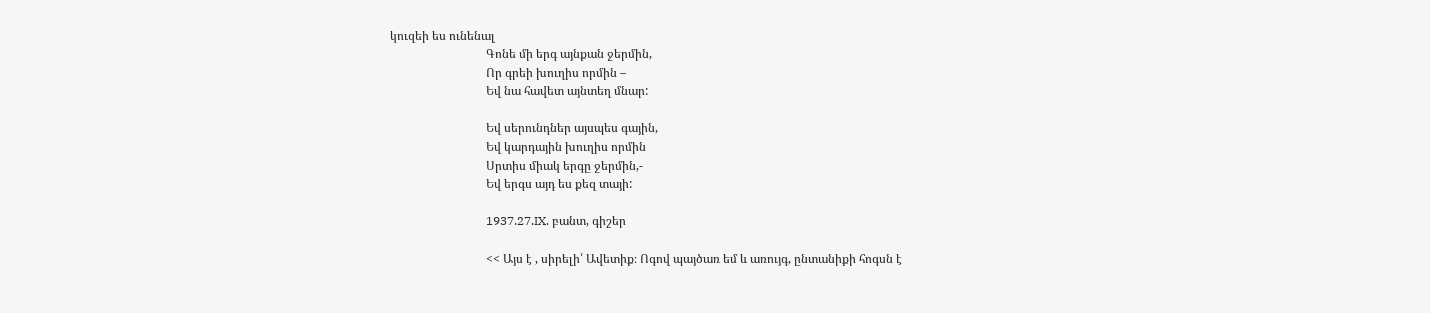կուզեի ես ունենալ
                                Գոնե մի երգ այնքան ջերմին,
                                Որ գրեի խուղիս որմին –
                                Եվ նա հավետ այնտեղ մնար:

                                Եվ սերունդներ այսպես գային,
                                Եվ կարդային խուղիս որմին
                                Սրտիս միակ երգը ջերմին,-
                                Եվ երգս այդ ես քեզ տայի:

                                1937.27.IX. բանտ, գիշեր

                                << Այս է , սիրելի՛ Ավետիք։ Ոգով պայծառ եմ և առույգ, ընտանիքի հոգսն է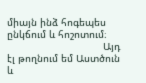միայն ինձ հոգեպես ընկճում և հոշոտում։
                                Այդ էլ թողնում եմ Աստծուն և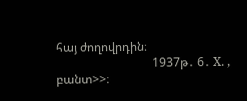հայ ժողովրդին։
                                1937թ․ 6․ X. , բանտ>>։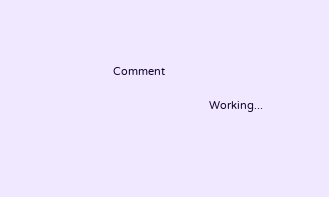Comment

                                Working...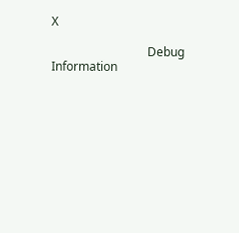X

                                Debug Information